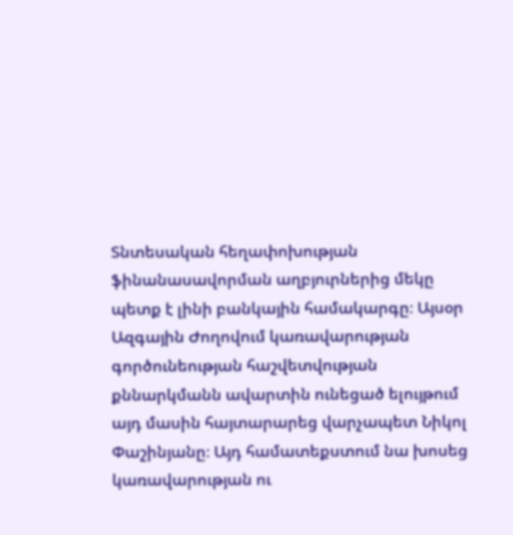Տնտեսական հեղափոխության ֆինանասավորման աղբյուրներից մեկը պետք է լինի բանկային համակարգը։ Այսօր Ազգային Ժողովում կառավարության գործունեության հաշվետվության քննարկմանն ավարտին ունեցած ելույթում այդ մասին հայտարարեց վարչապետ Նիկոլ Փաշինյանը։ Այդ համատեքստում նա խոսեց կառավարության ու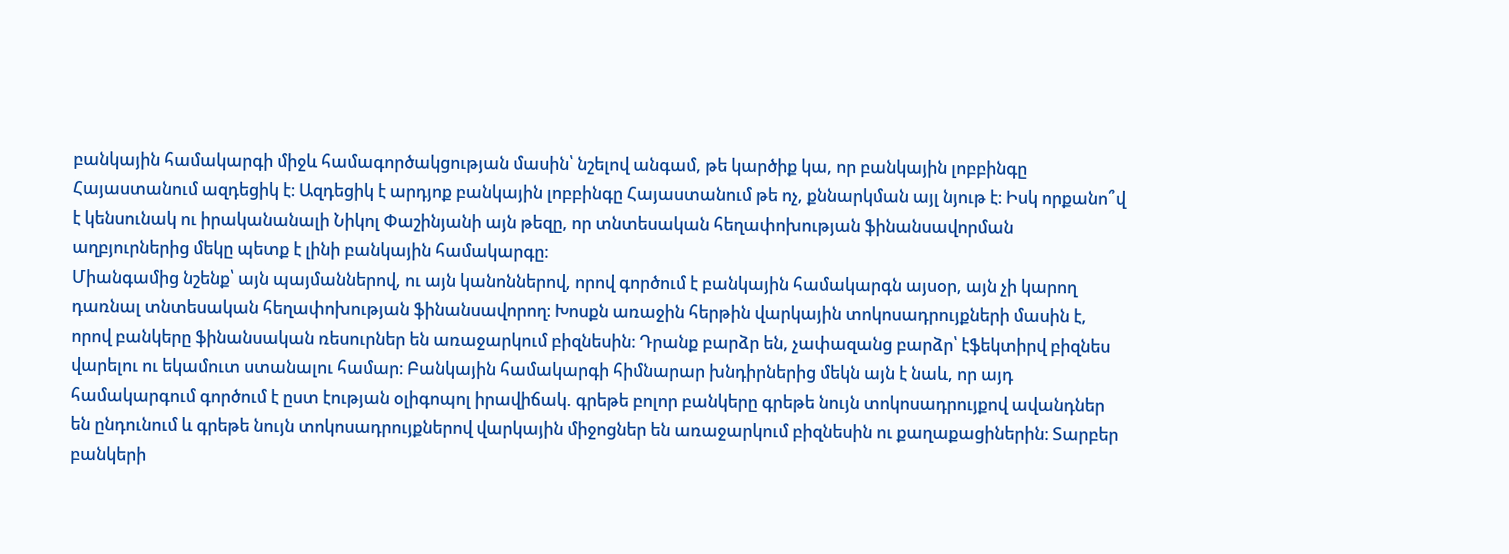բանկային համակարգի միջև համագործակցության մասին՝ նշելով անգամ, թե կարծիք կա, որ բանկային լոբբինգը Հայաստանում ազդեցիկ է։ Ազդեցիկ է արդյոք բանկային լոբբինգը Հայաստանում թե ոչ, քննարկման այլ նյութ է։ Իսկ որքանո՞վ է կենսունակ ու իրականանալի Նիկոլ Փաշինյանի այն թեզը, որ տնտեսական հեղափոխության ֆինանսավորման աղբյուրներից մեկը պետք է լինի բանկային համակարգը։
Միանգամից նշենք՝ այն պայմաններով, ու այն կանոններով, որով գործում է բանկային համակարգն այսօր, այն չի կարող դառնալ տնտեսական հեղափոխության ֆինանսավորող։ Խոսքն առաջին հերթին վարկային տոկոսադրույքների մասին է, որով բանկերը ֆինանսական ռեսուրներ են առաջարկում բիզնեսին։ Դրանք բարձր են, չափազանց բարձր՝ էֆեկտիրվ բիզնես վարելու ու եկամուտ ստանալու համար։ Բանկային համակարգի հիմնարար խնդիրներից մեկն այն է նաև, որ այդ համակարգում գործում է ըստ էության օլիգոպոլ իրավիճակ. գրեթե բոլոր բանկերը գրեթե նույն տոկոսադրույքով ավանդներ են ընդունում և գրեթե նույն տոկոսադրույքներով վարկային միջոցներ են առաջարկում բիզնեսին ու քաղաքացիներին։ Տարբեր բանկերի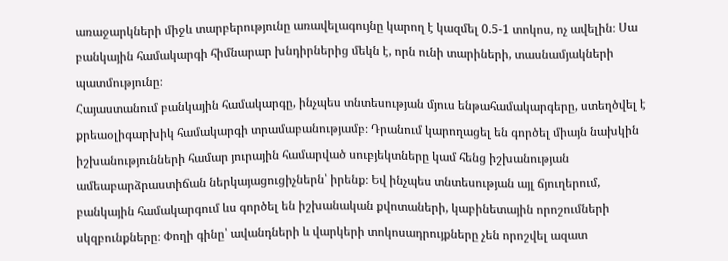առաջարկների միջև տարբերությունը առավելագույնը կարող է կազմել 0.5-1 տոկոս, ոչ ավելին։ Սա բանկային համակարգի հիմնարար խնդիրներից մեկն է, որն ունի տարիների, տասնամյակների պատմությունը։
Հայաստանում բանկային համակարգը, ինչպես տնտեսության մյուս ենթահամակարգերը, ստեղծվել է քրեաօլիգարխիկ համակարգի տրամաբանությամբ։ Դրանում կարողացել են գործել միայն նախկին իշխանությունների համար յուրային համարված սուբյեկտները կամ հենց իշխանության ամեաբարձրաստիճան ներկայացուցիչներն՝ իրենք։ Եվ ինչպես տնտեսության այլ ճյուղերում, բանկային համակարգում ևս գործել են իշխանական քվոտաների, կաբինետային որոշումների սկզբունքները։ Փողի գինը՝ ավանդների և վարկերի տոկոսադրույքները չեն որոշվել ազատ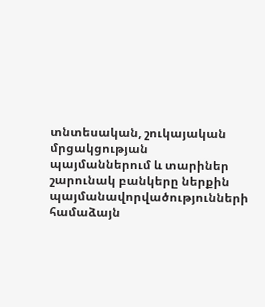տնտեսական, շուկայական մրցակցության պայմաններում և տարիներ շարունակ բանկերը ներքին պայմանավորվածությունների համաձայն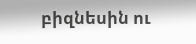բիզնեսին ու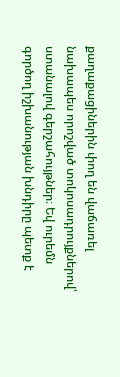քաղաքացիներին փող են վաճառել նախապես որոշված տոկոսադրույքներով՝ ստանալով գերշահույթներ։ Եվ ուրեմն գործող իշխանության խնդիրը պետք է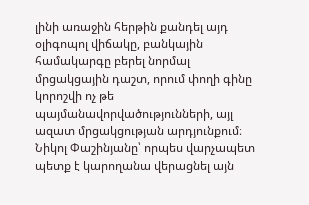լինի առաջին հերթին քանդել այդ օլիգոպոլ վիճակը, բանկային համակարգը բերել նորմալ մրցակցային դաշտ, որում փողի գինը կորոշվի ոչ թե պայմանավորվածությունների, այլ ազատ մրցակցության արդյունքում։
Նիկոլ Փաշինյանը՝ որպես վարչապետ պետք է կարողանա վերացնել այն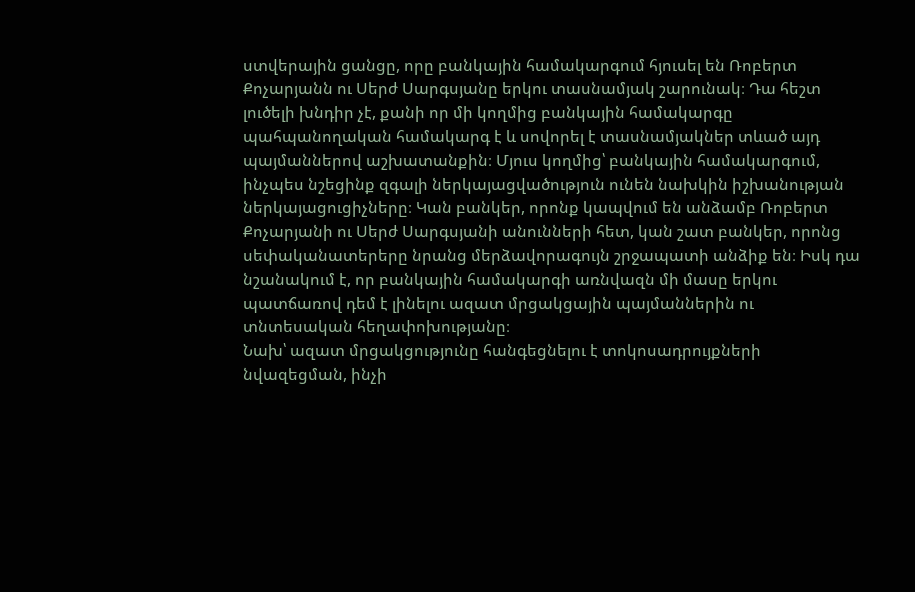ստվերային ցանցը, որը բանկային համակարգում հյուսել են Ռոբերտ Քոչարյանն ու Սերժ Սարգսյանը երկու տասնամյակ շարունակ։ Դա հեշտ լուծելի խնդիր չէ, քանի որ մի կողմից բանկային համակարգը պահպանողական համակարգ է և սովորել է տասնամյակներ տևած այդ պայմաններով աշխատանքին։ Մյուս կողմից՝ բանկային համակարգում, ինչպես նշեցինք զգալի ներկայացվածություն ունեն նախկին իշխանության ներկայացուցիչները։ Կան բանկեր, որոնք կապվում են անձամբ Ռոբերտ Քոչարյանի ու Սերժ Սարգսյանի անունների հետ, կան շատ բանկեր, որոնց սեփականատերերը նրանց մերձավորագույն շրջապատի անձիք են։ Իսկ դա նշանակում է, որ բանկային համակարգի առնվազն մի մասը երկու պատճառով դեմ է լինելու ազատ մրցակցային պայմաններին ու տնտեսական հեղափոխությանը։
Նախ՝ ազատ մրցակցությունը հանգեցնելու է տոկոսադրույքների նվազեցման, ինչի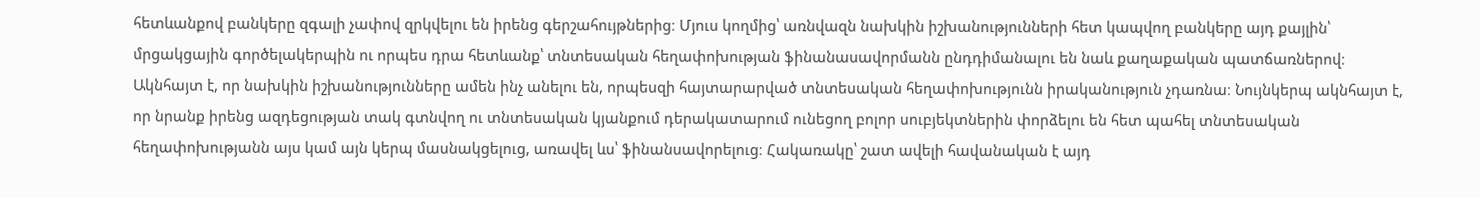հետևանքով բանկերը զգալի չափով զրկվելու են իրենց գերշահույթներից։ Մյուս կողմից՝ առնվազն նախկին իշխանությունների հետ կապվող բանկերը այդ քայլին՝ մրցակցային գործելակերպին ու որպես դրա հետևանք՝ տնտեսական հեղափոխության ֆինանասավորմանն ընդդիմանալու են նաև քաղաքական պատճառներով։
Ակնհայտ է, որ նախկին իշխանությունները ամեն ինչ անելու են, որպեսզի հայտարարված տնտեսական հեղափոխությունն իրականություն չդառնա։ Նույնկերպ ակնհայտ է, որ նրանք իրենց ազդեցության տակ գտնվող ու տնտեսական կյանքում դերակատարում ունեցող բոլոր սուբյեկտներին փորձելու են հետ պահել տնտեսական հեղափոխությանն այս կամ այն կերպ մասնակցելուց, առավել ևս՝ ֆինանսավորելուց։ Հակառակը՝ շատ ավելի հավանական է այդ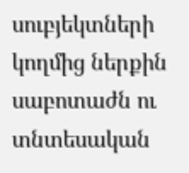սուբյեկտների կողմից ներքին սաբոտաժն ու տնտեսական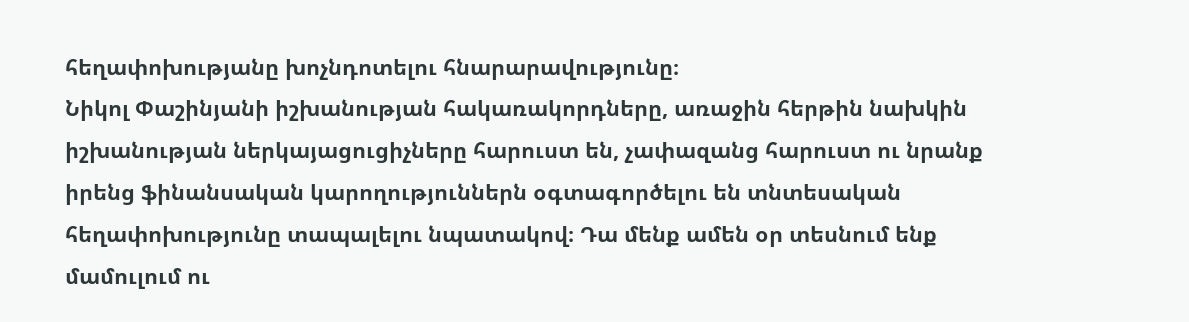հեղափոխությանը խոչնդոտելու հնարարավությունը։
Նիկոլ Փաշինյանի իշխանության հակառակորդները, առաջին հերթին նախկին իշխանության ներկայացուցիչները հարուստ են, չափազանց հարուստ ու նրանք իրենց ֆինանսական կարողություններն օգտագործելու են տնտեսական հեղափոխությունը տապալելու նպատակով։ Դա մենք ամեն օր տեսնում ենք մամուլում ու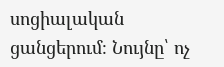սոցիալական ցանցերում։ Նույնը՝ ոչ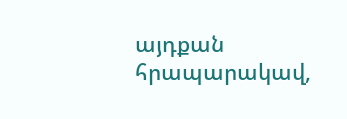այդքան հրապարակավ,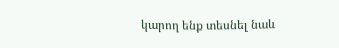կարող ենք տեսնել նաև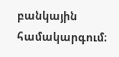բանկային համակարգում։